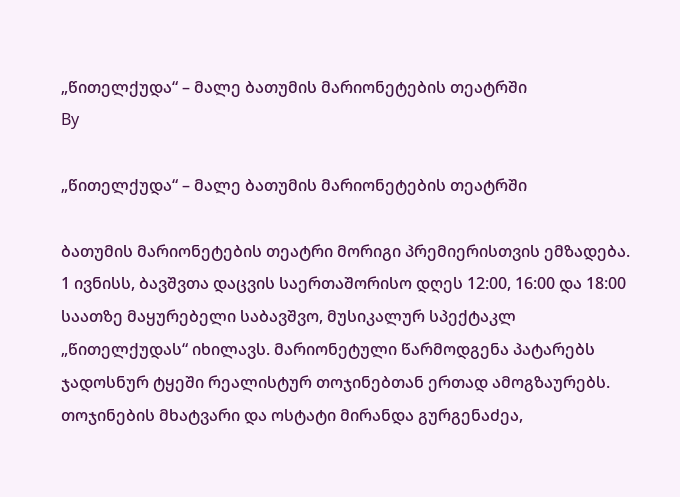„წითელქუდა“ – მალე ბათუმის მარიონეტების თეატრში
By

„წითელქუდა“ – მალე ბათუმის მარიონეტების თეატრში

ბათუმის მარიონეტების თეატრი მორიგი პრემიერისთვის ემზადება. 1 ივნისს, ბავშვთა დაცვის საერთაშორისო დღეს 12:00, 16:00 და 18:00 საათზე მაყურებელი საბავშვო, მუსიკალურ სპექტაკლ „წითელქუდას“ იხილავს. მარიონეტული წარმოდგენა პატარებს ჯადოსნურ ტყეში რეალისტურ თოჯინებთან ერთად ამოგზაურებს. თოჯინების მხატვარი და ოსტატი მირანდა გურგენაძეა,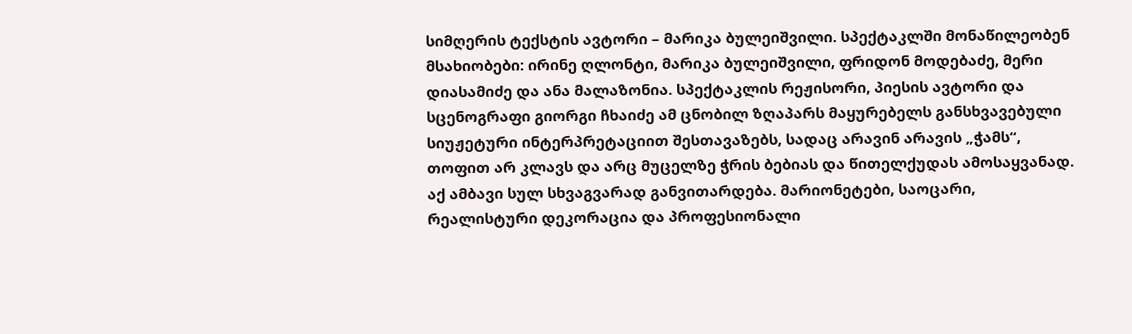სიმღერის ტექსტის ავტორი – მარიკა ბულეიშვილი. სპექტაკლში მონაწილეობენ მსახიობები: ირინე ღლონტი, მარიკა ბულეიშვილი, ფრიდონ მოდებაძე, მერი დიასამიძე და ანა მალაზონია. სპექტაკლის რეჟისორი, პიესის ავტორი და სცენოგრაფი გიორგი ჩხაიძე ამ ცნობილ ზღაპარს მაყურებელს განსხვავებული სიუჟეტური ინტერპრეტაციით შესთავაზებს, სადაც არავინ არავის „ჭამს“, თოფით არ კლავს და არც მუცელზე ჭრის ბებიას და წითელქუდას ამოსაყვანად. აქ ამბავი სულ სხვაგვარად განვითარდება. მარიონეტები, საოცარი, რეალისტური დეკორაცია და პროფესიონალი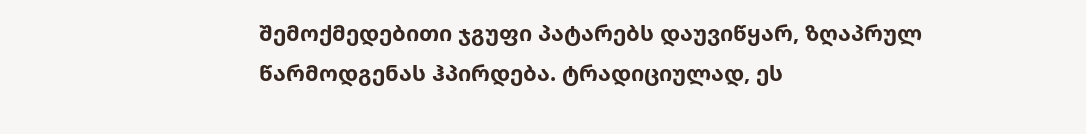შემოქმედებითი ჯგუფი პატარებს დაუვიწყარ, ზღაპრულ წარმოდგენას ჰპირდება. ტრადიციულად, ეს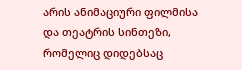არის ანიმაციური ფილმისა და თეატრის სინთეზი, რომელიც დიდებსაც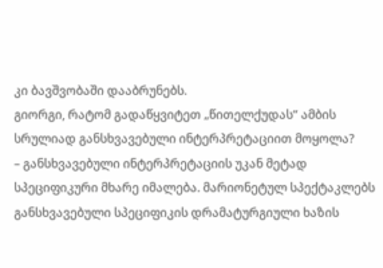კი ბავშვობაში დააბრუნებს.
გიორგი, რატომ გადაწყვიტეთ „წითელქუდას“ ამბის სრულიად განსხვავებული ინტერპრეტაციით მოყოლა?
– განსხვავებული ინტერპრეტაციის უკან მეტად სპეციფიკური მხარე იმალება. მარიონეტულ სპექტაკლებს განსხვავებული სპეციფიკის დრამატურგიული ხაზის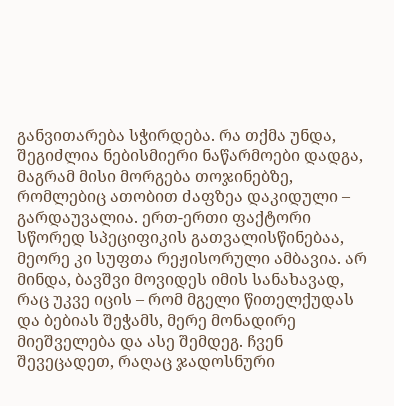განვითარება სჭირდება. რა თქმა უნდა, შეგიძლია ნებისმიერი ნაწარმოები დადგა, მაგრამ მისი მორგება თოჯინებზე, რომლებიც ათობით ძაფზეა დაკიდული – გარდაუვალია. ერთ-ერთი ფაქტორი სწორედ სპეციფიკის გათვალისწინებაა, მეორე კი სუფთა რეჟისორული ამბავია. არ მინდა, ბავშვი მოვიდეს იმის სანახავად, რაც უკვე იცის – რომ მგელი წითელქუდას და ბებიას შეჭამს, მერე მონადირე მიეშველება და ასე შემდეგ. ჩვენ შევეცადეთ, რაღაც ჯადოსნური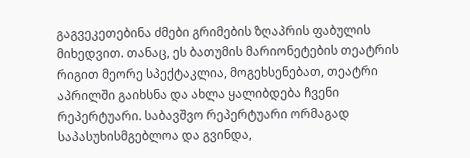გაგვეკეთებინა ძმები გრიმების ზღაპრის ფაბულის მიხედვით. თანაც, ეს ბათუმის მარიონეტების თეატრის რიგით მეორე სპექტაკლია, მოგეხსენებათ, თეატრი აპრილში გაიხსნა და ახლა ყალიბდება ჩვენი რეპერტუარი. საბავშვო რეპერტუარი ორმაგად საპასუხისმგებლოა და გვინდა,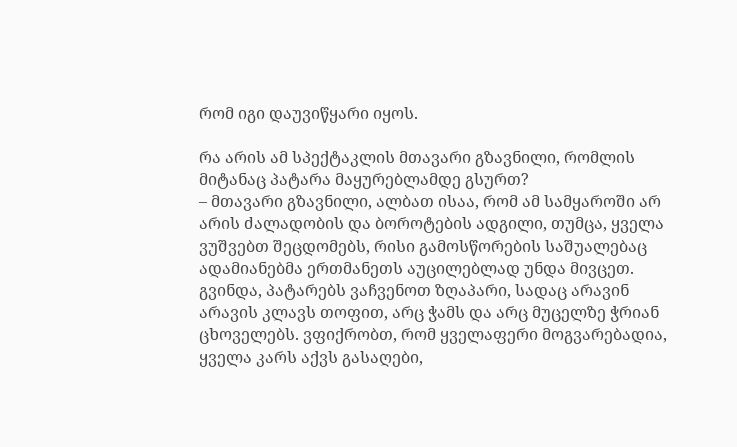რომ იგი დაუვიწყარი იყოს.

რა არის ამ სპექტაკლის მთავარი გზავნილი, რომლის მიტანაც პატარა მაყურებლამდე გსურთ?
– მთავარი გზავნილი, ალბათ ისაა, რომ ამ სამყაროში არ არის ძალადობის და ბოროტების ადგილი, თუმცა, ყველა ვუშვებთ შეცდომებს, რისი გამოსწორების საშუალებაც ადამიანებმა ერთმანეთს აუცილებლად უნდა მივცეთ. გვინდა, პატარებს ვაჩვენოთ ზღაპარი, სადაც არავინ არავის კლავს თოფით, არც ჭამს და არც მუცელზე ჭრიან ცხოველებს. ვფიქრობთ, რომ ყველაფერი მოგვარებადია, ყველა კარს აქვს გასაღები,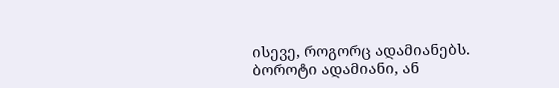ისევე, როგორც ადამიანებს. ბოროტი ადამიანი, ან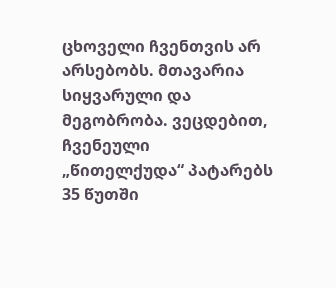ცხოველი ჩვენთვის არ არსებობს. მთავარია სიყვარული და მეგობრობა. ვეცდებით, ჩვენეული „წითელქუდა“ პატარებს 35 წუთში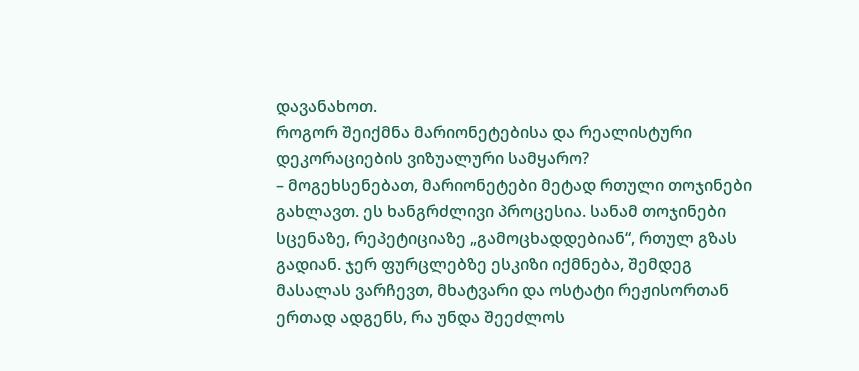დავანახოთ.
როგორ შეიქმნა მარიონეტებისა და რეალისტური დეკორაციების ვიზუალური სამყარო?
– მოგეხსენებათ, მარიონეტები მეტად რთული თოჯინები გახლავთ. ეს ხანგრძლივი პროცესია. სანამ თოჯინები სცენაზე, რეპეტიციაზე „გამოცხადდებიან“, რთულ გზას გადიან. ჯერ ფურცლებზე ესკიზი იქმნება, შემდეგ მასალას ვარჩევთ, მხატვარი და ოსტატი რეჟისორთან ერთად ადგენს, რა უნდა შეეძლოს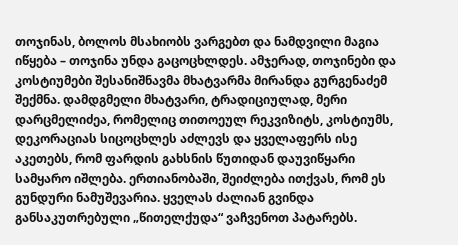თოჯინას, ბოლოს მსახიობს ვარგებთ და ნამდვილი მაგია იწყება – თოჯინა უნდა გაცოცხლდეს. ამჯერად, თოჯინები და კოსტიუმები შესანიშნავმა მხატვარმა მირანდა გურგენაძემ შექმნა. დამდგმელი მხატვარი, ტრადიციულად, მერი დარცმელიძეა, რომელიც თითოეულ რეკვიზიტს, კოსტიუმს, დეკორაციას სიცოცხლეს აძლევს და ყველაფერს ისე აკეთებს, რომ ფარდის გახსნის წუთიდან დაუვიწყარი სამყარო იშლება. ერთიანობაში, შეიძლება ითქვას, რომ ეს გუნდური ნამუშევარია. ყველას ძალიან გვინდა განსაკუთრებული „წითელქუდა“ ვაჩვენოთ პატარებს.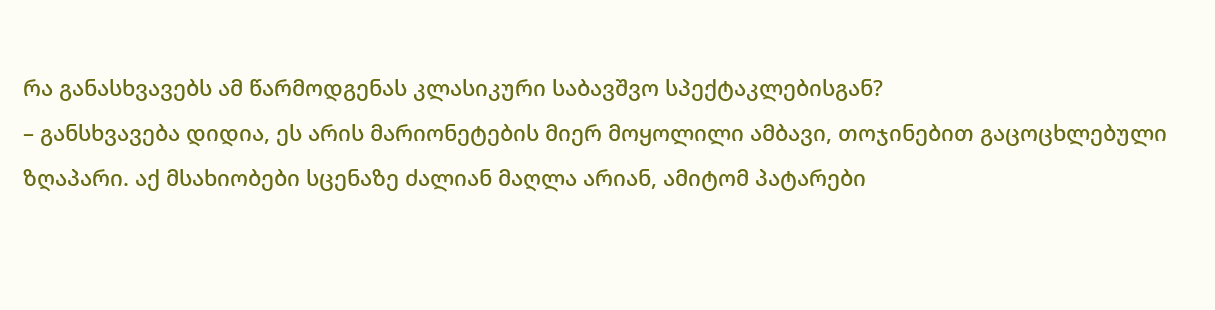რა განასხვავებს ამ წარმოდგენას კლასიკური საბავშვო სპექტაკლებისგან?
– განსხვავება დიდია, ეს არის მარიონეტების მიერ მოყოლილი ამბავი, თოჯინებით გაცოცხლებული ზღაპარი. აქ მსახიობები სცენაზე ძალიან მაღლა არიან, ამიტომ პატარები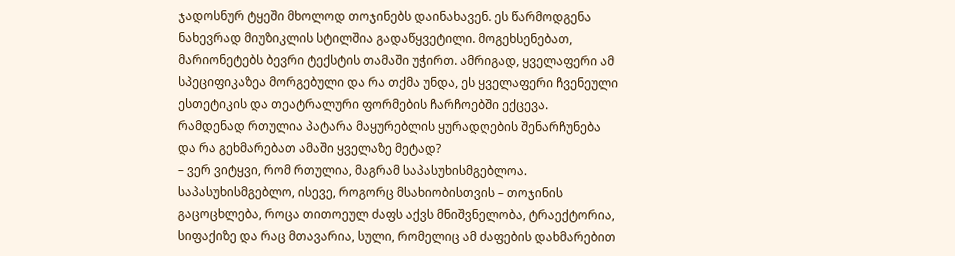ჯადოსნურ ტყეში მხოლოდ თოჯინებს დაინახავენ. ეს წარმოდგენა ნახევრად მიუზიკლის სტილშია გადაწყვეტილი. მოგეხსენებათ, მარიონეტებს ბევრი ტექსტის თამაში უჭირთ. ამრიგად, ყველაფერი ამ სპეციფიკაზეა მორგებული და რა თქმა უნდა, ეს ყველაფერი ჩვენეული ესთეტიკის და თეატრალური ფორმების ჩარჩოებში ექცევა.
რამდენად რთულია პატარა მაყურებლის ყურადღების შენარჩუნება და რა გეხმარებათ ამაში ყველაზე მეტად?
– ვერ ვიტყვი, რომ რთულია, მაგრამ საპასუხისმგებლოა. საპასუხისმგებლო, ისევე, როგორც მსახიობისთვის – თოჯინის გაცოცხლება, როცა თითოეულ ძაფს აქვს მნიშვნელობა, ტრაექტორია, სიფაქიზე და რაც მთავარია, სული, რომელიც ამ ძაფების დახმარებით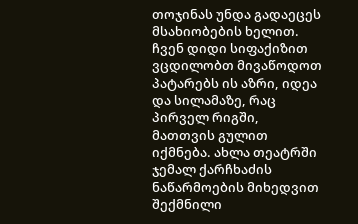თოჯინას უნდა გადაეცეს მსახიობების ხელით. ჩვენ დიდი სიფაქიზით ვცდილობთ მივაწოდოთ პატარებს ის აზრი, იდეა და სილამაზე, რაც პირველ რიგში, მათთვის გულით იქმნება. ახლა თეატრში ჯემალ ქარჩხაძის ნაწარმოების მიხედვით შექმნილი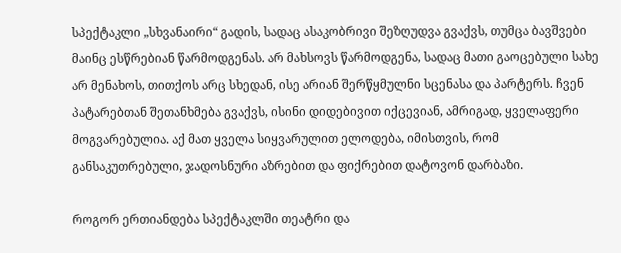სპექტაკლი „სხვანაირი“ გადის, სადაც ასაკობრივი შეზღუდვა გვაქვს, თუმცა ბავშვები მაინც ესწრებიან წარმოდგენას. არ მახსოვს წარმოდგენა, სადაც მათი გაოცებული სახე არ მენახოს, თითქოს არც სხედან, ისე არიან შერწყმულნი სცენასა და პარტერს. ჩვენ პატარებთან შეთანხმება გვაქვს, ისინი დიდებივით იქცევიან, ამრიგად, ყველაფერი მოგვარებულია. აქ მათ ყველა სიყვარულით ელოდება, იმისთვის, რომ განსაკუთრებული, ჯადოსნური აზრებით და ფიქრებით დატოვონ დარბაზი.

როგორ ერთიანდება სპექტაკლში თეატრი და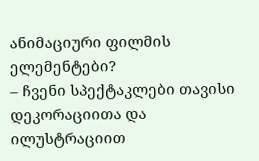ანიმაციური ფილმის ელემენტები?
– ჩვენი სპექტაკლები თავისი დეკორაციითა და ილუსტრაციით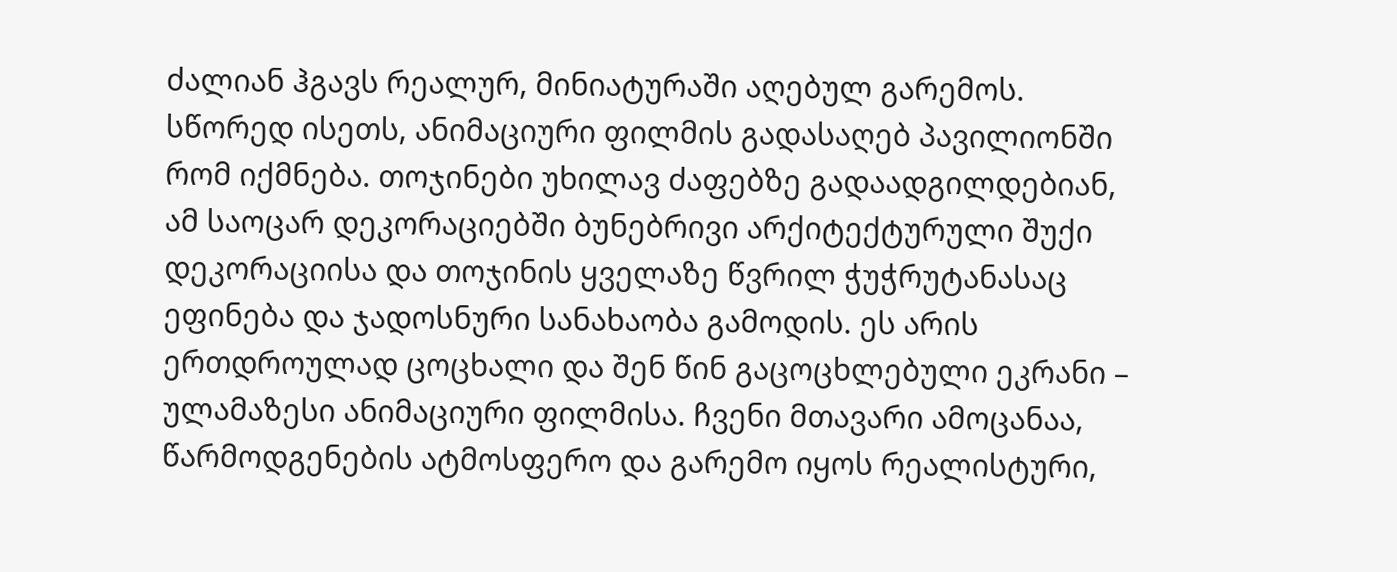ძალიან ჰგავს რეალურ, მინიატურაში აღებულ გარემოს. სწორედ ისეთს, ანიმაციური ფილმის გადასაღებ პავილიონში რომ იქმნება. თოჯინები უხილავ ძაფებზე გადაადგილდებიან, ამ საოცარ დეკორაციებში ბუნებრივი არქიტექტურული შუქი დეკორაციისა და თოჯინის ყველაზე წვრილ ჭუჭრუტანასაც ეფინება და ჯადოსნური სანახაობა გამოდის. ეს არის ერთდროულად ცოცხალი და შენ წინ გაცოცხლებული ეკრანი – ულამაზესი ანიმაციური ფილმისა. ჩვენი მთავარი ამოცანაა, წარმოდგენების ატმოსფერო და გარემო იყოს რეალისტური,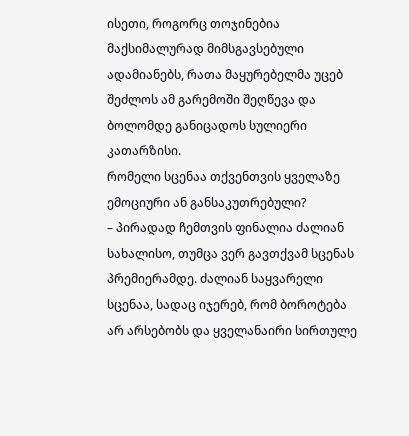ისეთი, როგორც თოჯინებია მაქსიმალურად მიმსგავსებული ადამიანებს, რათა მაყურებელმა უცებ შეძლოს ამ გარემოში შეღწევა და ბოლომდე განიცადოს სულიერი კათარზისი.
რომელი სცენაა თქვენთვის ყველაზე ემოციური ან განსაკუთრებული?
– პირადად ჩემთვის ფინალია ძალიან სახალისო, თუმცა ვერ გავთქვამ სცენას პრემიერამდე. ძალიან საყვარელი სცენაა, სადაც იჯერებ, რომ ბოროტება არ არსებობს და ყველანაირი სირთულე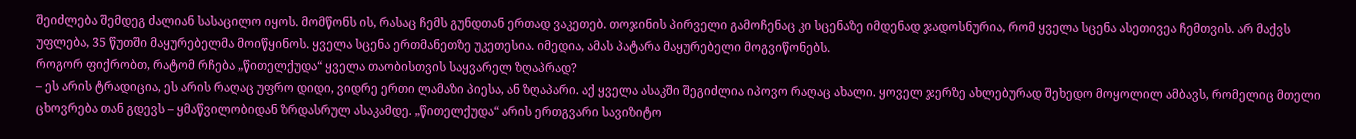შეიძლება შემდეგ ძალიან სასაცილო იყოს. მომწონს ის, რასაც ჩემს გუნდთან ერთად ვაკეთებ. თოჯინის პირველი გამოჩენაც კი სცენაზე იმდენად ჯადოსნურია, რომ ყველა სცენა ასეთივეა ჩემთვის. არ მაქვს უფლება, 35 წუთში მაყურებელმა მოიწყინოს. ყველა სცენა ერთმანეთზე უკეთესია. იმედია, ამას პატარა მაყურებელი მოგვიწონებს.
როგორ ფიქრობთ, რატომ რჩება „წითელქუდა“ ყველა თაობისთვის საყვარელ ზღაპრად?
– ეს არის ტრადიცია, ეს არის რაღაც უფრო დიდი, ვიდრე ერთი ლამაზი პიესა, ან ზღაპარი. აქ ყველა ასაკში შეგიძლია იპოვო რაღაც ახალი. ყოველ ჯერზე ახლებურად შეხედო მოყოლილ ამბავს, რომელიც მთელი ცხოვრება თან გდევს – ყმაწვილობიდან ზრდასრულ ასაკამდე. „წითელქუდა“ არის ერთგვარი სავიზიტო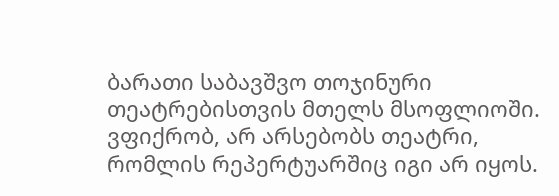ბარათი საბავშვო თოჯინური თეატრებისთვის მთელს მსოფლიოში. ვფიქრობ, არ არსებობს თეატრი, რომლის რეპერტუარშიც იგი არ იყოს.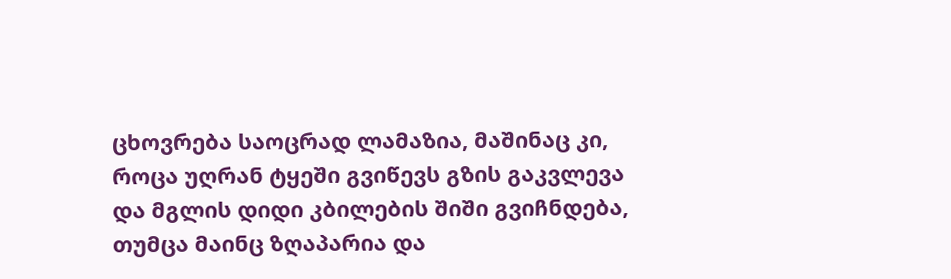ცხოვრება საოცრად ლამაზია, მაშინაც კი, როცა უღრან ტყეში გვიწევს გზის გაკვლევა და მგლის დიდი კბილების შიში გვიჩნდება, თუმცა მაინც ზღაპარია და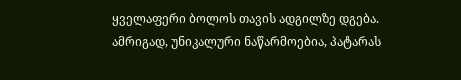ყველაფერი ბოლოს თავის ადგილზე დგება. ამრიგად, უნიკალური ნაწარმოებია, პატარას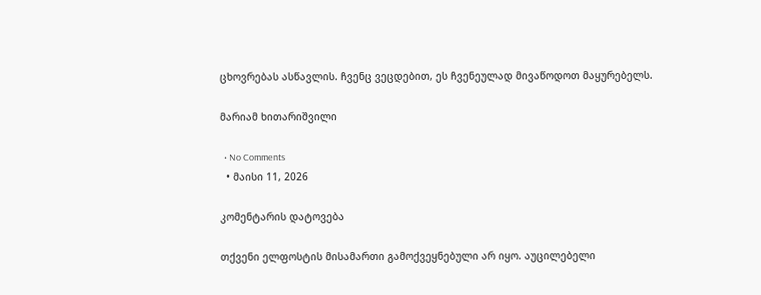ცხოვრებას ასწავლის. ჩვენც ვეცდებით, ეს ჩვენეულად მივაწოდოთ მაყურებელს.

მარიამ ხითარიშვილი

  • No Comments
  • მაისი 11, 2026

კომენტარის დატოვება

თქვენი ელფოსტის მისამართი გამოქვეყნებული არ იყო. აუცილებელი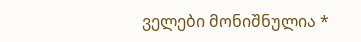ველები მონიშნულია *